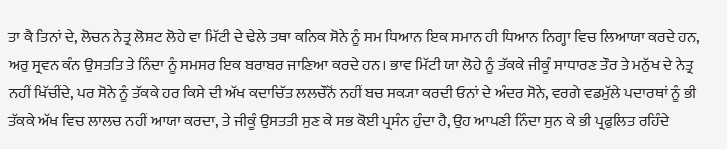ਤਾ ਕੈ ਤਿਨਾਂ ਦੇ, ਲੋਚਨ ਨੇਤ੍ਰ ਲੋਸ਼ਟ ਲੋਹੇ ਵਾ ਮਿੱਟੀ ਦੇ ਢੇਲੇ ਤਥਾ ਕਨਿਕ ਸੋਨੇ ਨੂੰ ਸਮ ਧਿਆਨ ਇਕ ਸਮਾਨ ਹੀ ਧਿਆਨ ਨਿਗ੍ਹਾ ਵਿਚ ਲਿਆਯਾ ਕਰਦੇ ਹਨ, ਅਰੁ ਸ੍ਰਵਨ ਕੰਨ ਉਸਤਤਿ ਤੇ ਨਿੰਦਾ ਨੂੰ ਸਮਸਰ ਇਕ ਬਰਾਬਰ ਜਾਣਿਆ ਕਰਦੇ ਹਨ। ਭਾਵ ਮਿੱਟੀ ਯਾ ਲੋਹੇ ਨੂੰ ਤੱਕਕੇ ਜੀਕੂੰ ਸਾਧਾਰਣ ਤੌਰ ਤੇ ਮਨੁੱਖ ਦੇ ਨੇਤ੍ਰ ਨਹੀਂ ਖਿੱਚੀਂਦੇ, ਪਰ ਸੋਨੇ ਨੂੰ ਤੱਕਕੇ ਹਰ ਕਿਸੇ ਦੀ ਅੱਖ ਕਦਾਚਿੱਤ ਲਲਚੌਨੋਂ ਨਹੀਂ ਬਚ ਸਕ੍ਯਾ ਕਰਦੀ ਓਨਾਂ ਦੇ ਅੰਦਰ ਸੋਨੇ, ਵਰਗੇ ਵਡਮੁੱਲੇ ਪਦਾਰਥਾਂ ਨੂੰ ਭੀ ਤੱਕਕੇ ਅੱਖ ਵਿਚ ਲਾਲਚ ਨਹੀਂ ਆਯਾ ਕਰਦਾ, ਤੇ ਜੀਕੂੰ ਉਸਤਤੀ ਸੁਣ ਕੇ ਸਭ ਕੋਈ ਪ੍ਰਸੰਨ ਹੁੰਦਾ ਹੈ, ਉਹ ਆਪਣੀ ਨਿੰਦਾ ਸੁਨ ਕੇ ਭੀ ਪ੍ਰਫੁਲਿਤ ਰਹਿੰਦੇ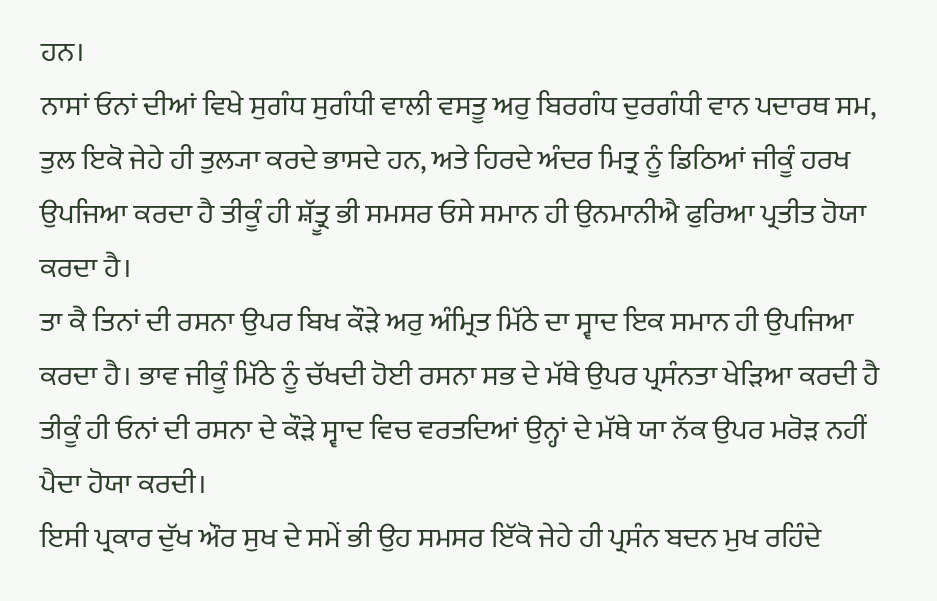ਹਨ।
ਨਾਸਾਂ ਓਨਾਂ ਦੀਆਂ ਵਿਖੇ ਸੁਗੰਧ ਸੁਗੰਧੀ ਵਾਲੀ ਵਸਤੂ ਅਰੁ ਬਿਰਗੰਧ ਦੁਰਗੰਧੀ ਵਾਨ ਪਦਾਰਥ ਸਮ, ਤੁਲ ਇਕੋ ਜੇਹੇ ਹੀ ਤੁਲ੍ਯਾ ਕਰਦੇ ਭਾਸਦੇ ਹਨ, ਅਤੇ ਹਿਰਦੇ ਅੰਦਰ ਮਿਤ੍ਰ ਨੂੰ ਡਿਠਿਆਂ ਜੀਕੂੰ ਹਰਖ ਉਪਜਿਆ ਕਰਦਾ ਹੈ ਤੀਕੂੰ ਹੀ ਸ਼ੱਤ੍ਰੂ ਭੀ ਸਮਸਰ ਓਸੇ ਸਮਾਨ ਹੀ ਉਨਮਾਨੀਐ ਫੁਰਿਆ ਪ੍ਰਤੀਤ ਹੋਯਾ ਕਰਦਾ ਹੈ।
ਤਾ ਕੈ ਤਿਨਾਂ ਦੀ ਰਸਨਾ ਉਪਰ ਬਿਖ ਕੌੜੇ ਅਰੁ ਅੰਮ੍ਰਿਤ ਮਿੱਠੇ ਦਾ ਸ੍ਵਾਦ ਇਕ ਸਮਾਨ ਹੀ ਉਪਜਿਆ ਕਰਦਾ ਹੈ। ਭਾਵ ਜੀਕੂੰ ਮਿੱਠੇ ਨੂੰ ਚੱਖਦੀ ਹੋਈ ਰਸਨਾ ਸਭ ਦੇ ਮੱਥੇ ਉਪਰ ਪ੍ਰਸੰਨਤਾ ਖੇੜਿਆ ਕਰਦੀ ਹੈ ਤੀਕੂੰ ਹੀ ਓਨਾਂ ਦੀ ਰਸਨਾ ਦੇ ਕੌੜੇ ਸ੍ਵਾਦ ਵਿਚ ਵਰਤਦਿਆਂ ਉਨ੍ਹਾਂ ਦੇ ਮੱਥੇ ਯਾ ਨੱਕ ਉਪਰ ਮਰੋੜ ਨਹੀਂ ਪੈਦਾ ਹੋਯਾ ਕਰਦੀ।
ਇਸੀ ਪ੍ਰਕਾਰ ਦੁੱਖ ਔਰ ਸੁਖ ਦੇ ਸਮੇਂ ਭੀ ਉਹ ਸਮਸਰ ਇੱਕੋ ਜੇਹੇ ਹੀ ਪ੍ਰਸੰਨ ਬਦਨ ਮੁਖ ਰਹਿੰਦੇ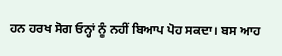ਹਨ ਹਰਖ ਸੋਗ ਓਨ੍ਹਾਂ ਨੂੰ ਨਹੀਂ ਬਿਆਪ ਪੋਹ ਸਕਦਾ। ਬਸ ਆਹ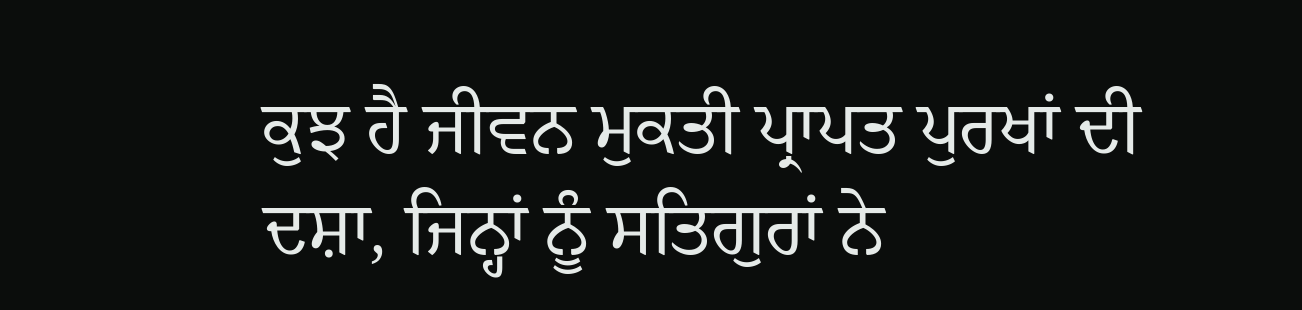ਕੁਝ ਹੈ ਜੀਵਨ ਮੁਕਤੀ ਪ੍ਰਾਪਤ ਪੁਰਖਾਂ ਦੀ ਦਸ਼ਾ, ਜਿਨ੍ਹਾਂ ਨੂੰ ਸਤਿਗੁਰਾਂ ਨੇ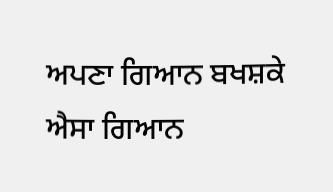ਅਪਣਾ ਗਿਆਨ ਬਖਸ਼ਕੇ ਐਸਾ ਗਿਆਨ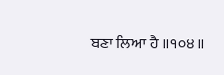ਬਣਾ ਲਿਆ ਹੈ ॥੧੦੪॥